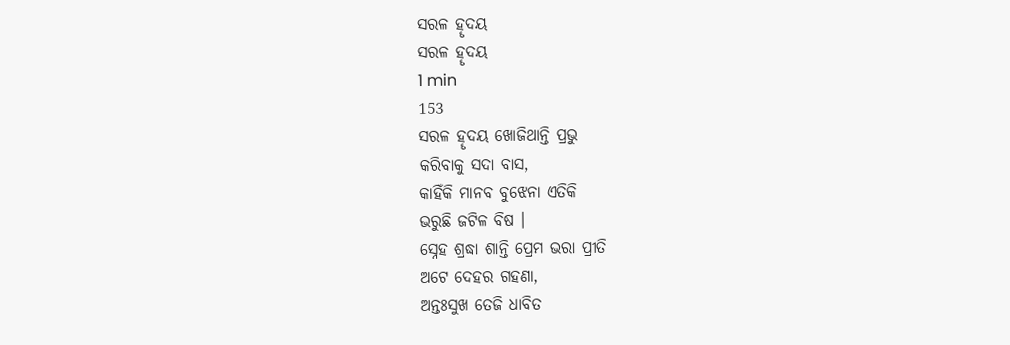ସରଳ ହୄଦୟ
ସରଳ ହୄଦୟ
1 min
153
ସରଳ ହୄଦୟ ଖୋଜିଥାନ୍ତି ପ୍ରଭୁ
କରିବାକୁ ସଦା ବାସ,
କାହିଁକି ମାନବ ବୁଝେନା ଏତିକି
ଭରୁଛି ଜଟିଳ ବିଷ ।
ସ୍ନେହ ଶ୍ରଦ୍ଧା ଶାନ୍ତି ପ୍ରେମ ଭରା ପ୍ରୀତି
ଅଟେ ଦେହର ଗହଣା,
ଅନ୍ତଃସୁଖ ତେଜି ଧାବିତ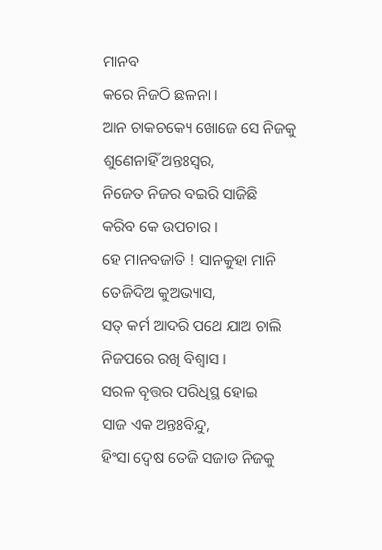ମାନବ
କରେ ନିଜଠି ଛଳନା ।
ଆନ ଚାକଚକ୍ୟେ ଖୋଜେ ସେ ନିଜକୁ
ଶୁଣେନାହିଁ ଅନ୍ତଃସ୍ଵର,
ନିଜେତ ନିଜର ବଇରି ସାଜିଛି
କରିବ କେ ଉପଚାର ।
ହେ ମାନବଜାତି ! ସାନକୁହା ମାନି
ତେଜିଦିଅ କୁଅଭ୍ୟାସ,
ସତ୍ କର୍ମ ଆଦରି ପଥେ ଯାଅ ଚାଲି
ନିଜପରେ ରଖି ବିଶ୍ୱାସ ।
ସରଳ ବୄତ୍ତର ପରିଧିସ୍ଥ ହୋଇ
ସାଜ ଏକ ଅନ୍ତଃବିନ୍ଦୁ,
ହିଂସା ଦ୍ଵେଷ ତେଜି ସଜାଡ ନିଜକୁ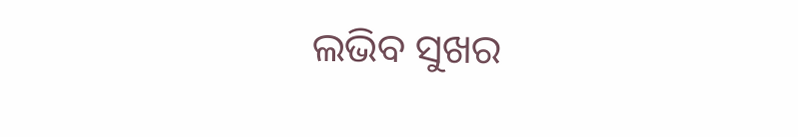ଲଭିବ ସୁଖର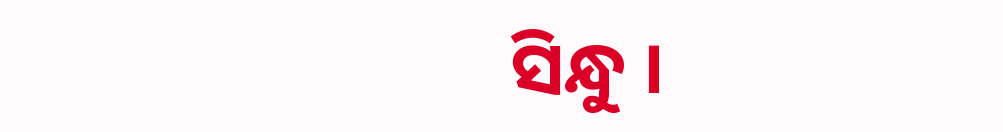ସିନ୍ଧୁ ।